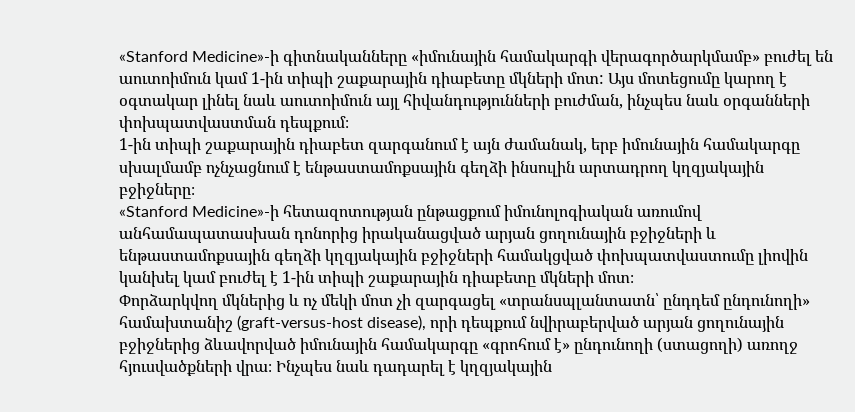«Stanford Medicine»-ի գիտնականները «իմունային համակարգի վերագործարկմամբ» բուժել են աուտոիմուն կամ 1-ին տիպի շաքարային դիաբետը մկների մոտ: Այս մոտեցումը կարող է օգտակար լինել նաև աուտոիմուն այլ հիվանդությունների բուժման, ինչպես նաև օրգանների փոխպատվաստման դեպքում։
1-ին տիպի շաքարային դիաբետ զարգանում է այն ժամանակ, երբ իմունային համակարգը սխալմամբ ոչնչացնում է ենթաստամոքսային գեղձի ինսուլին արտադրող կղզյակային բջիջները։
«Stanford Medicine»-ի հետազոտության ընթացքում իմունոլոգիական առումով անհամապատասխան դոնորից իրականացված արյան ցողունային բջիջների և ենթաստամոքսային գեղձի կղզյակային բջիջների համակցված փոխպատվաստումը լիովին կանխել կամ բուժել է 1-ին տիպի շաքարային դիաբետը մկների մոտ։
Փորձարկվող մկներից և ոչ մեկի մոտ չի զարգացել «տրանսպլանտատն՝ ընդդեմ ընդունողի» համախտանիշ (graft-versus-host disease), որի դեպքում նվիրաբերված արյան ցողունային բջիջներից ձևավորված իմունային համակարգը «գրոհում է» ընդունողի (ստացողի) առողջ հյուսվածքների վրա։ Ինչպես նաև դադարել է կղզյակային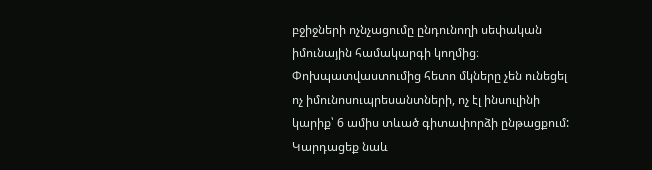բջիջների ոչնչացումը ընդունողի սեփական իմունային համակարգի կողմից։ Փոխպատվաստումից հետո մկները չեն ունեցել ոչ իմունոսուպրեսանտների, ոչ էլ ինսուլինի կարիք՝ 6 ամիս տևած գիտափորձի ընթացքում:
Կարդացեք նաև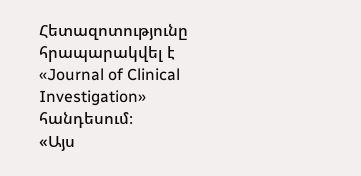Հետազոտությունը հրապարակվել է «Journal of Clinical Investigation» հանդեսում։
«Այս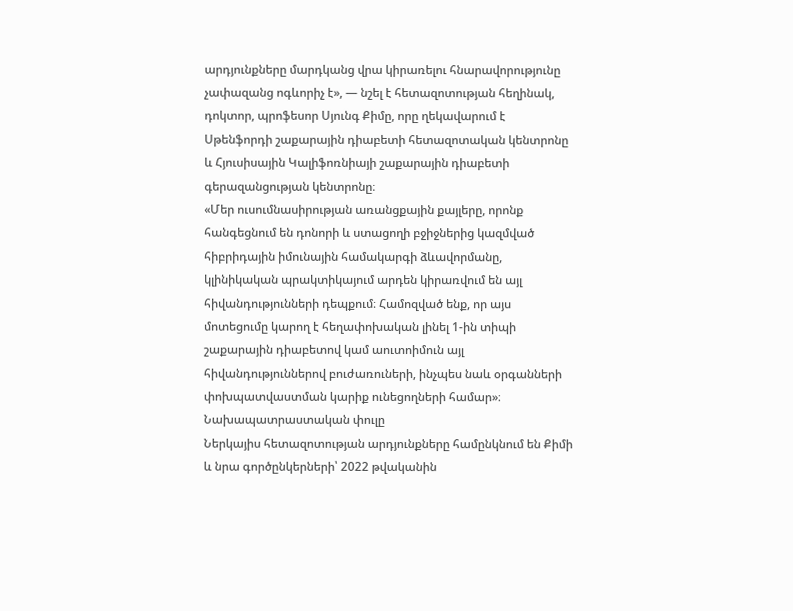արդյունքները մարդկանց վրա կիրառելու հնարավորությունը չափազանց ոգևորիչ է», — նշել է հետազոտության հեղինակ, դոկտոր, պրոֆեսոր Սյունգ Քիմը, որը ղեկավարում է Սթենֆորդի շաքարային դիաբետի հետազոտական կենտրոնը և Հյուսիսային Կալիֆոռնիայի շաքարային դիաբետի գերազանցության կենտրոնը։
«Մեր ուսումնասիրության առանցքային քայլերը, որոնք հանգեցնում են դոնորի և ստացողի բջիջներից կազմված հիբրիդային իմունային համակարգի ձևավորմանը, կլինիկական պրակտիկայում արդեն կիրառվում են այլ հիվանդությունների դեպքում։ Համոզված ենք, որ այս մոտեցումը կարող է հեղափոխական լինել 1-ին տիպի շաքարային դիաբետով կամ աուտոիմուն այլ հիվանդություններով բուժառուների, ինչպես նաև օրգանների փոխպատվաստման կարիք ունեցողների համար»։
Նախապատրաստական փուլը
Ներկայիս հետազոտության արդյունքները համընկնում են Քիմի և նրա գործընկերների՝ 2022 թվականին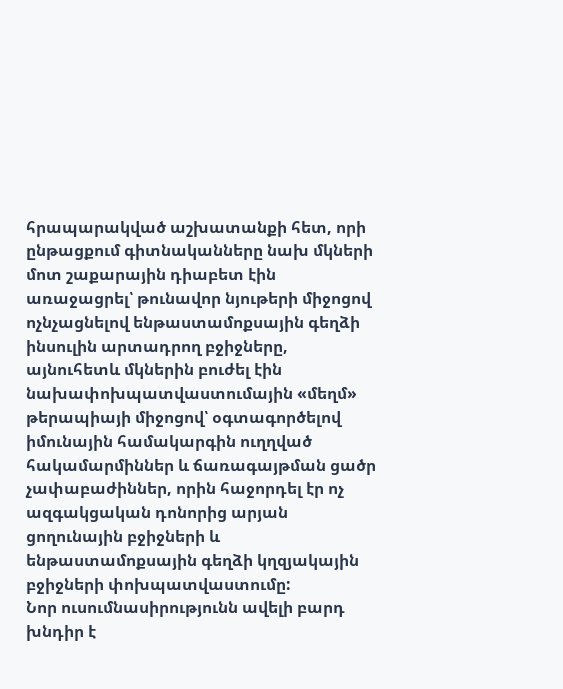հրապարակված աշխատանքի հետ, որի ընթացքում գիտնականները նախ մկների մոտ շաքարային դիաբետ էին առաջացրել՝ թունավոր նյութերի միջոցով ոչնչացնելով ենթաստամոքսային գեղձի ինսուլին արտադրող բջիջները, այնուհետև մկներին բուժել էին նախափոխպատվաստումային «մեղմ» թերապիայի միջոցով՝ օգտագործելով իմունային համակարգին ուղղված հակամարմիններ և ճառագայթման ցածր չափաբաժիններ, որին հաջորդել էր ոչ ազգակցական դոնորից արյան ցողունային բջիջների և ենթաստամոքսային գեղձի կղզյակային բջիջների փոխպատվաստումը:
Նոր ուսումնասիրությունն ավելի բարդ խնդիր է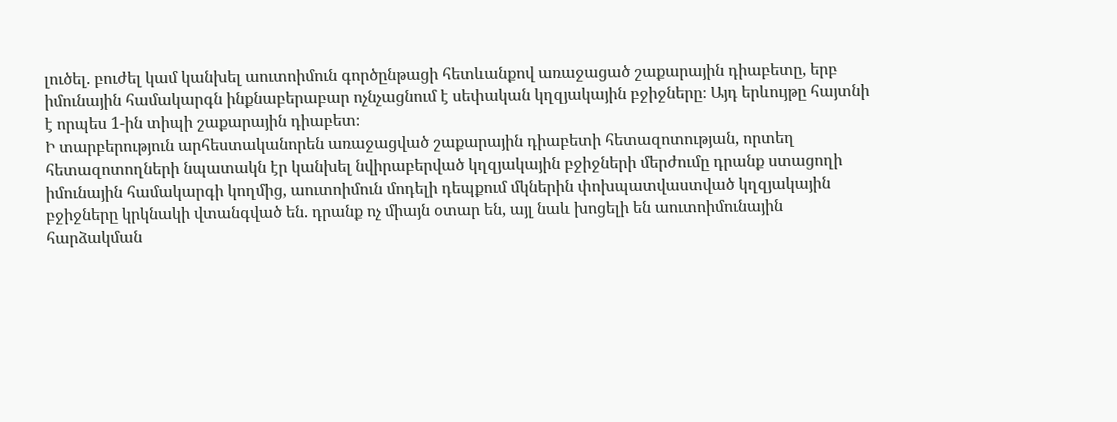լուծել. բուժել կամ կանխել աուտոիմուն գործընթացի հետևանքով առաջացած շաքարային դիաբետը, երբ իմունային համակարգն ինքնաբերաբար ոչնչացնում է սեփական կղզյակային բջիջները։ Այդ երևույթը հայտնի է որպես 1-ին տիպի շաքարային դիաբետ։
Ի տարբերություն արհեստականորեն առաջացված շաքարային դիաբետի հետազոտության, որտեղ հետազոտողների նպատակն էր կանխել նվիրաբերված կղզյակային բջիջների մերժումը դրանք ստացողի իմունային համակարգի կողմից, աուտոիմուն մոդելի դեպքում մկներին փոխպատվաստված կղզյակային բջիջները կրկնակի վտանգված են. դրանք ոչ միայն օտար են, այլ նաև խոցելի են աուտոիմունային հարձակման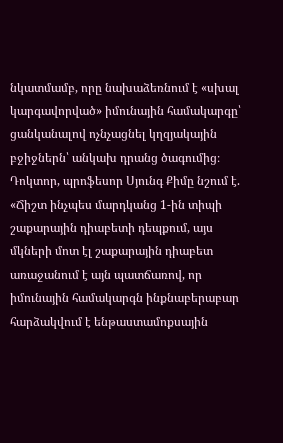նկատմամբ, որը նախաձեռնում է «սխալ կարգավորված» իմունային համակարգը՝ ցանկանալով ոչնչացնել կղզյակային բջիջներն՝ անկախ դրանց ծագումից։
Դոկտոր, պրոֆեսոր Սյունգ Քիմը նշում է. «Ճիշտ ինչպես մարդկանց 1-ին տիպի շաքարային դիաբետի դեպքում, այս մկների մոտ էլ շաքարային դիաբետ առաջանում է այն պատճառով, որ իմունային համակարգն ինքնաբերաբար հարձակվում է ենթաստամոքսային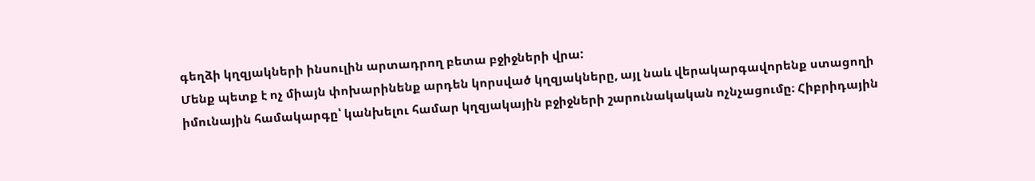գեղձի կղզյակների ինսուլին արտադրող բետա բջիջների վրա:
Մենք պետք է ոչ միայն փոխարինենք արդեն կորսված կղզյակները, այլ նաև վերակարգավորենք ստացողի իմունային համակարգը՝ կանխելու համար կղզյակային բջիջների շարունակական ոչնչացումը։ Հիբրիդային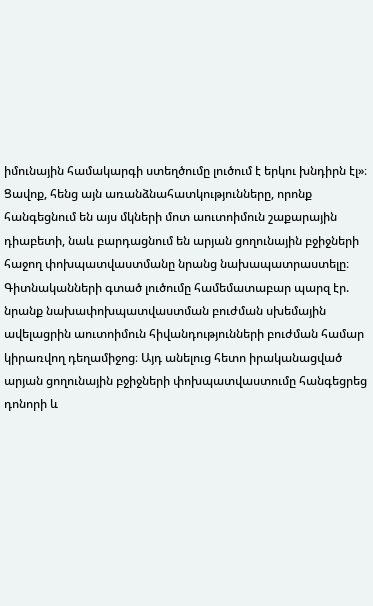իմունային համակարգի ստեղծումը լուծում է երկու խնդիրն էլ»։
Ցավոք, հենց այն առանձնահատկությունները, որոնք հանգեցնում են այս մկների մոտ աուտոիմուն շաքարային դիաբետի, նաև բարդացնում են արյան ցողունային բջիջների հաջող փոխպատվաստմանը նրանց նախապատրաստելը։
Գիտնականների գտած լուծումը համեմատաբար պարզ էր. նրանք նախափոխպատվաստման բուժման սխեմային ավելացրին աուտոիմուն հիվանդությունների բուժման համար կիրառվող դեղամիջոց։ Այդ անելուց հետո իրականացված արյան ցողունային բջիջների փոխպատվաստումը հանգեցրեց դոնորի և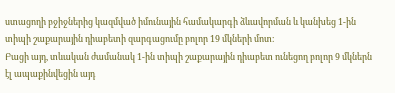ստացողի բջիջներից կազմված իմունային համակարգի ձևավորման և կանխեց 1-ին տիպի շաքարային դիաբետի զարգացումը բոլոր 19 մկների մոտ։
Բացի այդ, տևական ժամանակ 1-ին տիպի շաքարային դիաբետ ունեցող բոլոր 9 մկներն էլ ապաքինվեցին այդ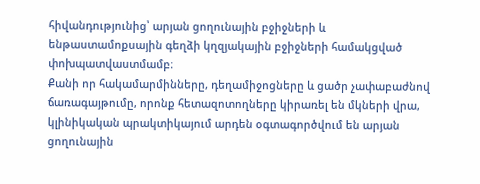հիվանդությունից՝ արյան ցողունային բջիջների և ենթաստամոքսային գեղձի կղզյակային բջիջների համակցված փոխպատվաստմամբ։
Քանի որ հակամարմինները, դեղամիջոցները և ցածր չափաբաժնով ճառագայթումը, որոնք հետազոտողները կիրառել են մկների վրա, կլինիկական պրակտիկայում արդեն օգտագործվում են արյան ցողունային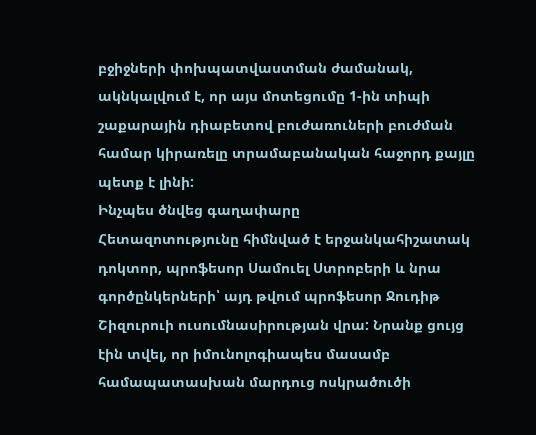բջիջների փոխպատվաստման ժամանակ, ակնկալվում է, որ այս մոտեցումը 1-ին տիպի շաքարային դիաբետով բուժառուների բուժման համար կիրառելը տրամաբանական հաջորդ քայլը պետք է լինի:
Ինչպես ծնվեց գաղափարը
Հետազոտությունը հիմնված է երջանկահիշատակ դոկտոր, պրոֆեսոր Սամուել Ստրոբերի և նրա գործընկերների՝ այդ թվում պրոֆեսոր Ջուդիթ Շիզուրուի ուսումնասիրության վրա: Նրանք ցույց էին տվել, որ իմունոլոգիապես մասամբ համապատասխան մարդուց ոսկրածուծի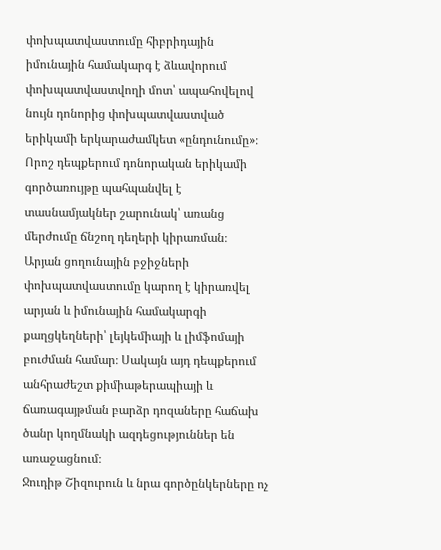փոխպատվաստումը հիբրիդային իմունային համակարգ է ձևավորում փոխպատվաստվողի մոտ՝ ապահովելով նույն դոնորից փոխպատվաստված երիկամի երկարաժամկետ «ընդունումը»։ Որոշ դեպքերում դոնորական երիկամի գործառույթը պահպանվել է տասնամյակներ շարունակ՝ առանց մերժումը ճնշող դեղերի կիրառման։
Արյան ցողունային բջիջների փոխպատվաստումը կարող է կիրառվել արյան և իմունային համակարգի քաղցկեղների՝ լեյկեմիայի և լիմֆոմայի բուժման համար։ Սակայն այդ դեպքերում անհրաժեշտ քիմիաթերապիայի և ճառագայթման բարձր դոզաները հաճախ ծանր կողմնակի ազդեցություններ են առաջացնում։
Ջուդիթ Շիզուրուն և նրա գործընկերները ոչ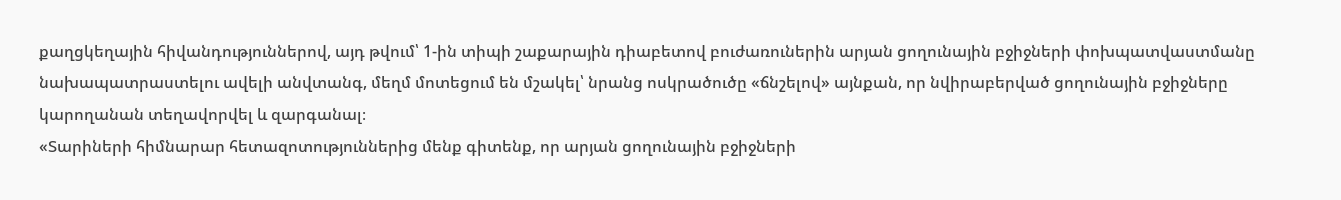քաղցկեղային հիվանդություններով, այդ թվում՝ 1-ին տիպի շաքարային դիաբետով բուժառուներին արյան ցողունային բջիջների փոխպատվաստմանը նախապատրաստելու ավելի անվտանգ, մեղմ մոտեցում են մշակել՝ նրանց ոսկրածուծը «ճնշելով» այնքան, որ նվիրաբերված ցողունային բջիջները կարողանան տեղավորվել և զարգանալ։
«Տարիների հիմնարար հետազոտություններից մենք գիտենք, որ արյան ցողունային բջիջների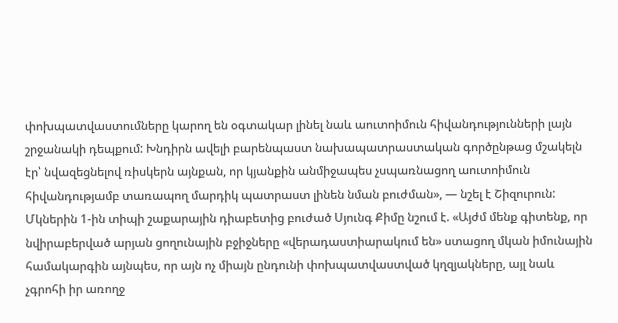փոխպատվաստումները կարող են օգտակար լինել նաև աուտոիմուն հիվանդությունների լայն շրջանակի դեպքում: Խնդիրն ավելի բարենպաստ նախապատրաստական գործընթաց մշակելն էր՝ նվազեցնելով ռիսկերն այնքան, որ կյանքին անմիջապես չսպառնացող աուտոիմուն հիվանդությամբ տառապող մարդիկ պատրաստ լինեն նման բուժման», — նշել է Շիզուրուն:
Մկներին 1-ին տիպի շաքարային դիաբետից բուժած Սյունգ Քիմը նշում է. «Այժմ մենք գիտենք, որ նվիրաբերված արյան ցողունային բջիջները «վերադաստիարակում են» ստացող մկան իմունային համակարգին այնպես, որ այն ոչ միայն ընդունի փոխպատվաստված կղզյակները, այլ նաև չգրոհի իր առողջ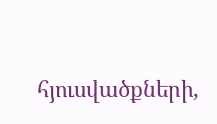հյուսվածքների,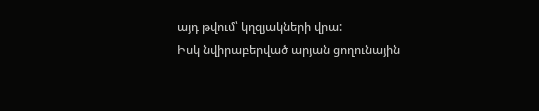այդ թվում՝ կղզյակների վրա:
Իսկ նվիրաբերված արյան ցողունային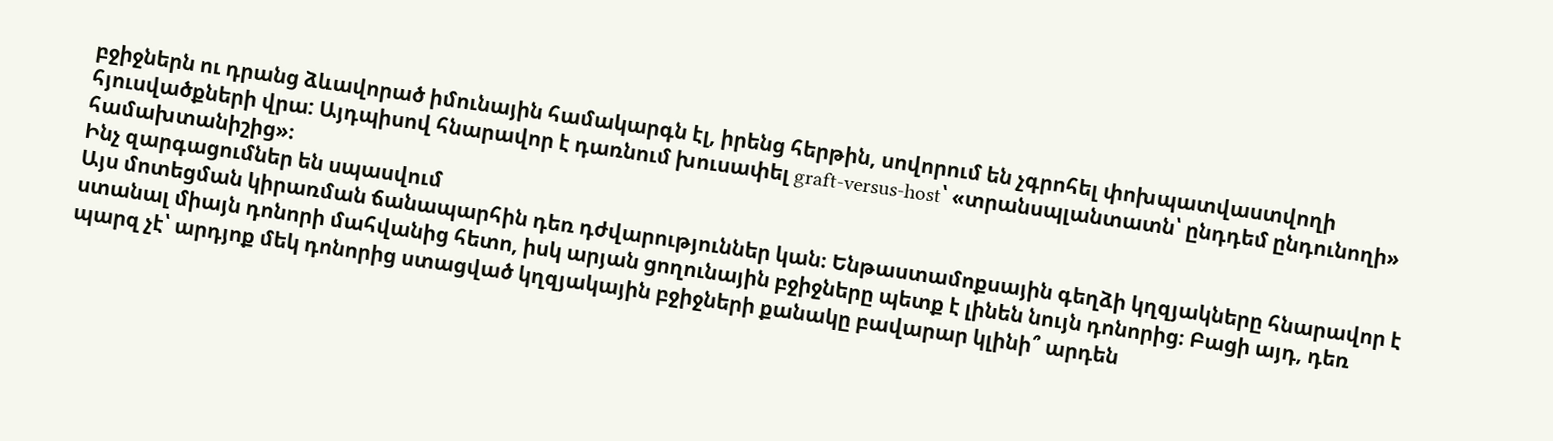բջիջներն ու դրանց ձևավորած իմունային համակարգն էլ, իրենց հերթին, սովորում են չգրոհել փոխպատվաստվողի հյուսվածքների վրա: Այդպիսով հնարավոր է դառնում խուսափել graft-versus-host՝ «տրանսպլանտատն՝ ընդդեմ ընդունողի» համախտանիշից»։
Ինչ զարգացումներ են սպասվում
Այս մոտեցման կիրառման ճանապարհին դեռ դժվարություններ կան։ Ենթաստամոքսային գեղձի կղզյակները հնարավոր է ստանալ միայն դոնորի մահվանից հետո, իսկ արյան ցողունային բջիջները պետք է լինեն նույն դոնորից։ Բացի այդ, դեռ պարզ չէ՝ արդյոք մեկ դոնորից ստացված կղզյակային բջիջների քանակը բավարար կլինի՞ արդեն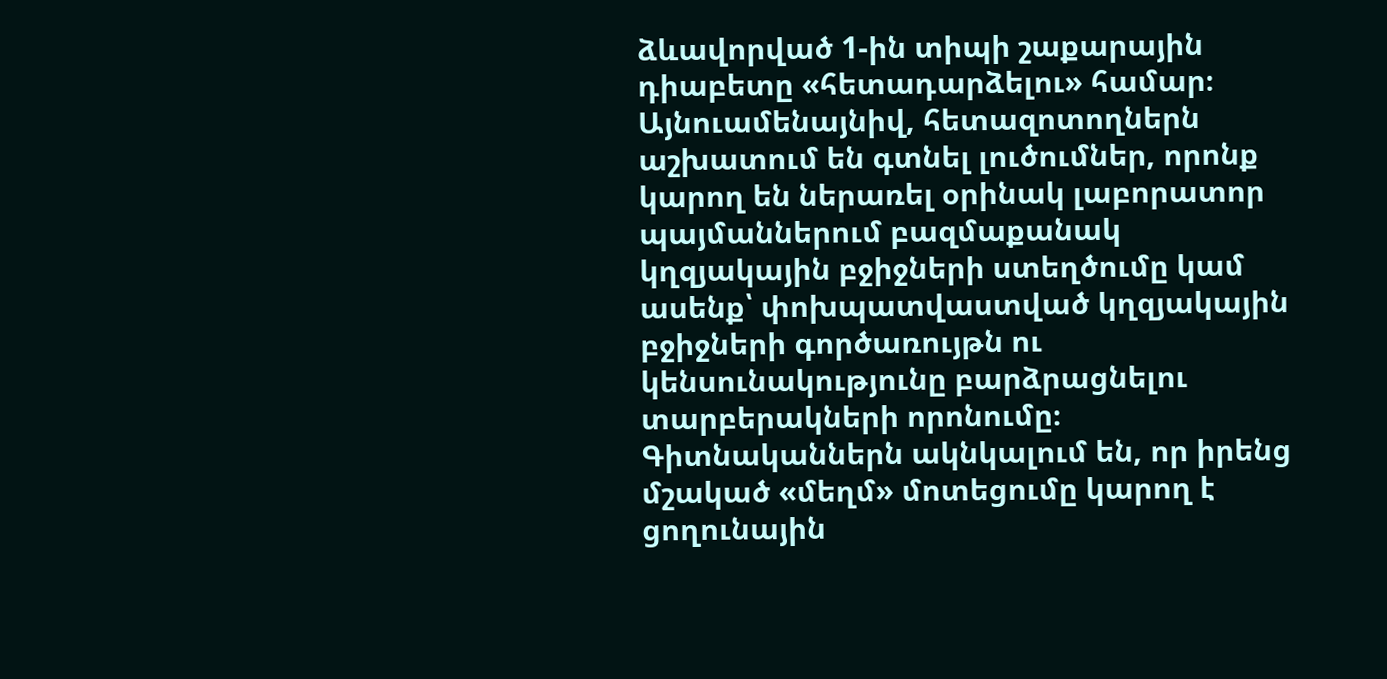ձևավորված 1-ին տիպի շաքարային դիաբետը «հետադարձելու» համար։
Այնուամենայնիվ, հետազոտողներն աշխատում են գտնել լուծումներ, որոնք կարող են ներառել օրինակ լաբորատոր պայմաններում բազմաքանակ կղզյակային բջիջների ստեղծումը կամ ասենք՝ փոխպատվաստված կղզյակային բջիջների գործառույթն ու կենսունակությունը բարձրացնելու տարբերակների որոնումը։
Գիտնականներն ակնկալում են, որ իրենց մշակած «մեղմ» մոտեցումը կարող է ցողունային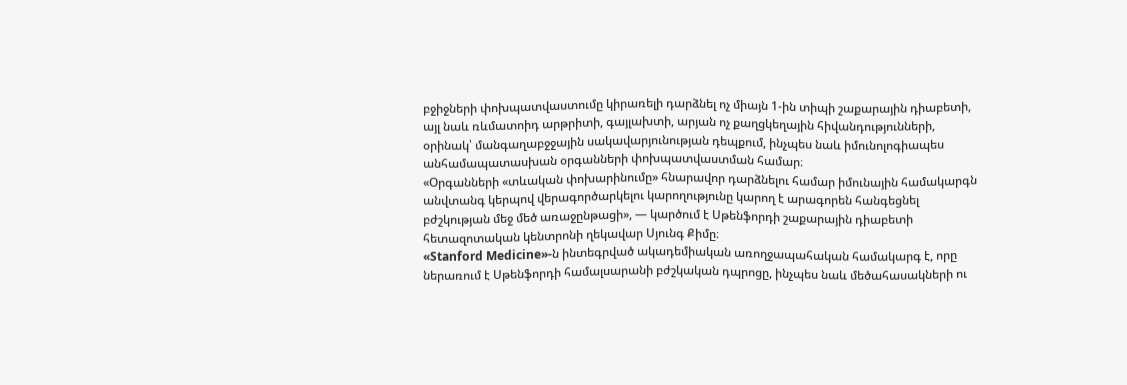բջիջների փոխպատվաստումը կիրառելի դարձնել ոչ միայն 1-ին տիպի շաքարային դիաբետի, այլ նաև ռևմատոիդ արթրիտի, գայլախտի, արյան ոչ քաղցկեղային հիվանդությունների, օրինակ՝ մանգաղաբջջային սակավարյունության դեպքում, ինչպես նաև իմունոլոգիապես անհամապատասխան օրգանների փոխպատվաստման համար։
«Օրգանների «տևական փոխարինումը» հնարավոր դարձնելու համար իմունային համակարգն անվտանգ կերպով վերագործարկելու կարողությունը կարող է արագորեն հանգեցնել բժշկության մեջ մեծ առաջընթացի», — կարծում է Սթենֆորդի շաքարային դիաբետի հետազոտական կենտրոնի ղեկավար Սյունգ Քիմը։
«Stanford Medicine»-ն ինտեգրված ակադեմիական առողջապահական համակարգ է, որը ներառում է Սթենֆորդի համալսարանի բժշկական դպրոցը, ինչպես նաև մեծահասակների ու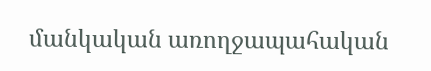մանկական առողջապահական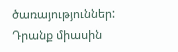ծառայություններ: Դրանք միասին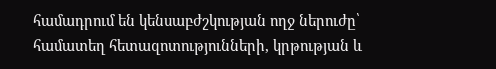համադրում են կենսաբժշկության ողջ ներուժը՝ համատեղ հետազոտությունների, կրթության և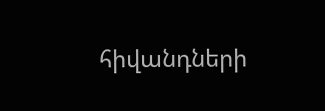հիվանդների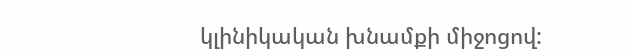կլինիկական խնամքի միջոցով: